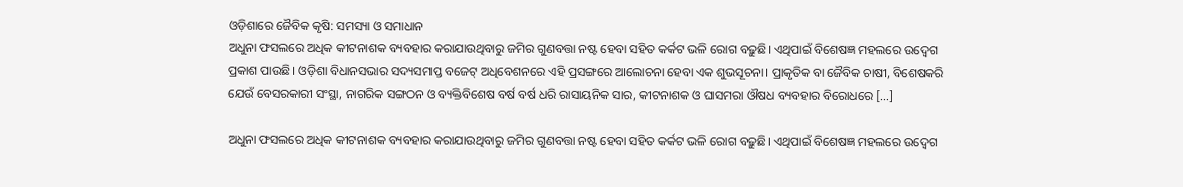ଓଡ଼ିଶାରେ ଜୈବିକ କୃଷି: ସମସ୍ୟା ଓ ସମାଧାନ
ଅଧୁନା ଫସଲରେ ଅଧିକ କୀଟନାଶକ ବ୍ୟବହାର କରାଯାଉଥିବାରୁ ଜମିର ଗୁଣବତ୍ତା ନଷ୍ଟ ହେବା ସହିତ କର୍କଟ ଭଳି ରୋଗ ବଢ଼ୁଛି। ଏଥିପାଇଁ ବିଶେଷଜ୍ଞ ମହଲରେ ଉଦ୍ବେଗ ପ୍ରକାଶ ପାଉଛି। ଓଡ଼ିଶା ବିଧାନସଭାର ସଦ୍ୟସମାପ୍ତ ବଜେଟ୍ ଅଧିବେଶନରେ ଏହି ପ୍ରସଙ୍ଗରେ ଆଲୋଚନା ହେବା ଏକ ଶୁଭସୂଚନା। ପ୍ରାକୃତିକ ବା ଜୈବିକ ଚାଷୀ, ବିଶେଷକରି ଯେଉଁ ବେସରକାରୀ ସଂସ୍ଥା, ନାଗରିକ ସଙ୍ଗଠନ ଓ ବ୍ୟକ୍ତିବିଶେଷ ବର୍ଷ ବର୍ଷ ଧରି ରାସାୟନିକ ସାର, କୀଟନାଶକ ଓ ଘାସମରା ଔଷଧ ବ୍ୟବହାର ବିରୋଧରେ […]

ଅଧୁନା ଫସଲରେ ଅଧିକ କୀଟନାଶକ ବ୍ୟବହାର କରାଯାଉଥିବାରୁ ଜମିର ଗୁଣବତ୍ତା ନଷ୍ଟ ହେବା ସହିତ କର୍କଟ ଭଳି ରୋଗ ବଢ଼ୁଛି। ଏଥିପାଇଁ ବିଶେଷଜ୍ଞ ମହଲରେ ଉଦ୍ବେଗ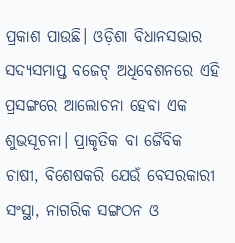ପ୍ରକାଶ ପାଉଛି। ଓଡ଼ିଶା ବିଧାନସଭାର ସଦ୍ୟସମାପ୍ତ ବଜେଟ୍ ଅଧିବେଶନରେ ଏହି ପ୍ରସଙ୍ଗରେ ଆଲୋଚନା ହେବା ଏକ ଶୁଭସୂଚନା। ପ୍ରାକୃତିକ ବା ଜୈବିକ ଚାଷୀ, ବିଶେଷକରି ଯେଉଁ ବେସରକାରୀ ସଂସ୍ଥା, ନାଗରିକ ସଙ୍ଗଠନ ଓ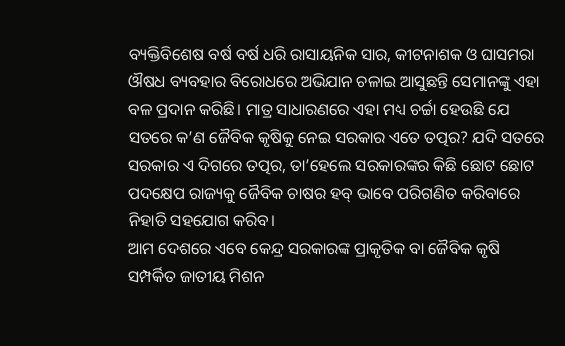ବ୍ୟକ୍ତିବିଶେଷ ବର୍ଷ ବର୍ଷ ଧରି ରାସାୟନିକ ସାର, କୀଟନାଶକ ଓ ଘାସମରା ଔଷଧ ବ୍ୟବହାର ବିରୋଧରେ ଅଭିଯାନ ଚଳାଇ ଆସୁଛନ୍ତି ସେମାନଙ୍କୁ ଏହା ବଳ ପ୍ରଦାନ କରିଛି। ମାତ୍ର ସାଧାରଣରେ ଏହା ମଧ୍ୟ ଚର୍ଚ୍ଚା ହେଉଛି ଯେ ସତରେ କ’ଣ ଜୈବିକ କୃଷିକୁ ନେଇ ସରକାର ଏତେ ତତ୍ପର? ଯଦି ସତରେ ସରକାର ଏ ଦିଗରେ ତତ୍ପର, ତା’ହେଲେ ସରକାରଙ୍କର କିଛି ଛୋଟ ଛୋଟ ପଦକ୍ଷେପ ରାଜ୍ୟକୁ ଜୈବିକ ଚାଷର ହବ୍ ଭାବେ ପରିଗଣିତ କରିବାରେ ନିହାତି ସହଯୋଗ କରିବ।
ଆମ ଦେଶରେ ଏବେ କେନ୍ଦ୍ର ସରକାରଙ୍କ ପ୍ରାକୃତିକ ବା ଜୈବିକ କୃଷି ସମ୍ପର୍କିତ ଜାତୀୟ ମିଶନ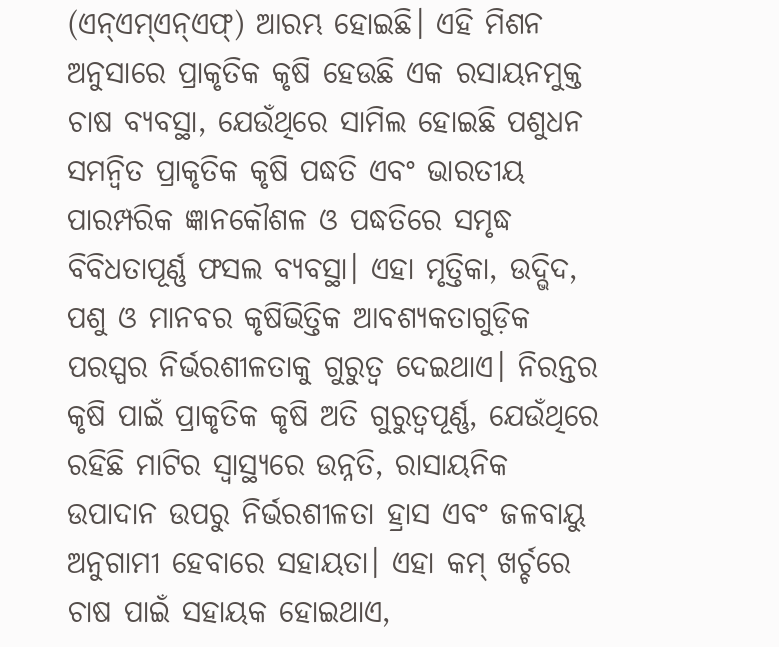(ଏନ୍ଏମ୍ଏନ୍ଏଫ୍) ଆରମ୍ଭ ହୋଇଛି। ଏହି ମିଶନ ଅନୁସାରେ ପ୍ରାକୃତିକ କୃଷି ହେଉଛି ଏକ ରସାୟନମୁକ୍ତ ଚାଷ ବ୍ୟବସ୍ଥା, ଯେଉଁଥିରେ ସାମିଲ ହୋଇଛି ପଶୁଧନ ସମନ୍ୱିତ ପ୍ରାକୃତିକ କୃଷି ପଦ୍ଧତି ଏବଂ ଭାରତୀୟ ପାରମ୍ପରିକ ଜ୍ଞାନକୌଶଳ ଓ ପଦ୍ଧତିରେ ସମୃଦ୍ଧ ବିବିଧତାପୂର୍ଣ୍ଣ ଫସଲ ବ୍ୟବସ୍ଥା। ଏହା ମୃତ୍ତିକା, ଉଦ୍ଭିଦ, ପଶୁ ଓ ମାନବର କୃଷିଭିତ୍ତିକ ଆବଶ୍ୟକତାଗୁଡ଼ିକ ପରସ୍ପର ନିର୍ଭରଶୀଳତାକୁ ଗୁରୁତ୍ୱ ଦେଇଥାଏ। ନିରନ୍ତର କୃଷି ପାଇଁ ପ୍ରାକୃତିକ କୃଷି ଅତି ଗୁରୁତ୍ୱପୂର୍ଣ୍ଣ, ଯେଉଁଥିରେ ରହିଛି ମାଟିର ସ୍ୱାସ୍ଥ୍ୟରେ ଉନ୍ନତି, ରାସାୟନିକ ଉପାଦାନ ଉପରୁ ନିର୍ଭରଶୀଳତା ହ୍ରାସ ଏବଂ ଜଳବାୟୁ ଅନୁଗାମୀ ହେବାରେ ସହାୟତା। ଏହା କମ୍ ଖର୍ଚ୍ଚରେ ଚାଷ ପାଇଁ ସହାୟକ ହୋଇଥାଏ,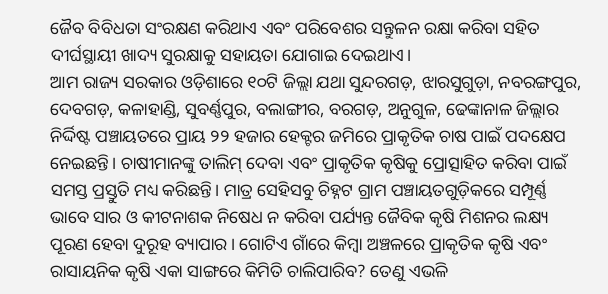ଜୈବ ବିବିଧତା ସଂରକ୍ଷଣ କରିଥାଏ ଏବଂ ପରିବେଶର ସନ୍ତୁଳନ ରକ୍ଷା କରିବା ସହିତ ଦୀର୍ଘସ୍ଥାୟୀ ଖାଦ୍ୟ ସୁରକ୍ଷାକୁ ସହାୟତା ଯୋଗାଇ ଦେଇଥାଏ।
ଆମ ରାଜ୍ୟ ସରକାର ଓଡ଼ିଶାରେ ୧୦ଟି ଜିଲ୍ଲା ଯଥା ସୁନ୍ଦରଗଡ଼, ଝାରସୁଗୁଡ଼ା, ନବରଙ୍ଗପୁର, ଦେବଗଡ଼, କଳାହାଣ୍ଡି, ସୁବର୍ଣ୍ଣପୁର, ବଲାଙ୍ଗୀର, ବରଗଡ଼, ଅନୁଗୁଳ, ଢେଙ୍କାନାଳ ଜିଲ୍ଲାର ନିର୍ଦ୍ଦିଷ୍ଟ ପଞ୍ଚାୟତରେ ପ୍ରାୟ ୨୨ ହଜାର ହେକ୍ଟର ଜମିରେ ପ୍ରାକୃତିକ ଚାଷ ପାଇଁ ପଦକ୍ଷେପ ନେଇଛନ୍ତି। ଚାଷୀମାନଙ୍କୁ ତାଲିମ୍ ଦେବା ଏବଂ ପ୍ରାକୃତିକ କୃଷିକୁ ପ୍ରୋତ୍ସାହିତ କରିବା ପାଇଁ ସମସ୍ତ ପ୍ରସ୍ତୁତି ମଧ୍ୟ କରିଛନ୍ତି। ମାତ୍ର ସେହିସବୁ ଚିହ୍ନଟ ଗ୍ରାମ ପଞ୍ଚାୟତଗୁଡ଼ିକରେ ସମ୍ପୂର୍ଣ୍ଣ ଭାବେ ସାର ଓ କୀଟନାଶକ ନିଷେଧ ନ କରିବା ପର୍ଯ୍ୟନ୍ତ ଜୈବିକ କୃଷି ମିଶନର ଲକ୍ଷ୍ୟ ପୂରଣ ହେବା ଦୁରୂହ ବ୍ୟାପାର। ଗୋଟିଏ ଗାଁରେ କିମ୍ବା ଅଞ୍ଚଳରେ ପ୍ରାକୃତିକ କୃଷି ଏବଂ ରାସାୟନିକ କୃଷି ଏକା ସାଙ୍ଗରେ କିମିତି ଚାଲିପାରିବ? ତେଣୁ ଏଭଳି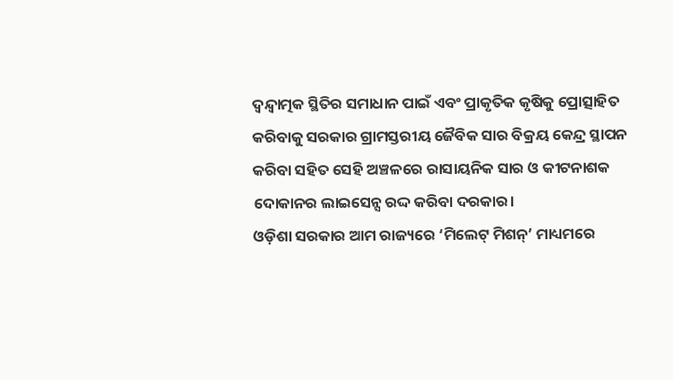ଦ୍ୱନ୍ଦ୍ୱାତ୍ମକ ସ୍ଥିତିର ସମାଧାନ ପାଇଁ ଏବଂ ପ୍ରାକୃତିକ କୃଷିକୁ ପ୍ରୋତ୍ସାହିତ କରିବାକୁ ସରକାର ଗ୍ରାମସ୍ତରୀୟ ଜୈବିକ ସାର ବିକ୍ରୟ କେନ୍ଦ୍ର ସ୍ଥାପନ କରିବା ସହିତ ସେହି ଅଞ୍ଚଳରେ ରାସାୟନିକ ସାର ଓ କୀଟନାଶକ ଦୋକାନର ଲାଇସେନ୍ସ ରଦ୍ଦ କରିବା ଦରକାର।
ଓଡ଼ିଶା ସରକାର ଆମ ରାଜ୍ୟରେ ‘ମିଲେଟ୍ ମିଶନ୍’ ମାଧ୍ୟମରେ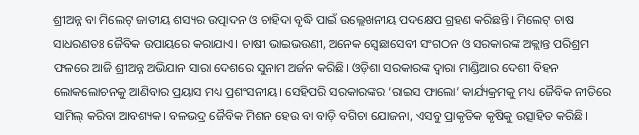ଶ୍ରୀଅନ୍ନ ବା ମିଲେଟ୍ ଜାତୀୟ ଶସ୍ୟର ଉତ୍ପାଦନ ଓ ଚାହିଦା ବୃଦ୍ଧି ପାଇଁ ଉଲ୍ଲେଖନୀୟ ପଦକ୍ଷେପ ଗ୍ରହଣ କରିଛନ୍ତି। ମିଲେଟ୍ ଚାଷ ସାଧରଣତଃ ଜୈବିକ ଉପାୟରେ କରାଯାଏ। ଚାଷୀ ଭାଇଭଉଣୀ, ଅନେକ ସ୍ୱେଛାସେବୀ ସଂଗଠନ ଓ ସରକାରଙ୍କ ଅକ୍ଲାନ୍ତ ପରିଶ୍ରମ ଫଳରେ ଆଜି ଶ୍ରୀଅନ୍ନ ଅଭିଯାନ ସାରା ଦେଶରେ ସୁନାମ ଅର୍ଜନ କରିଛି। ଓଡ଼ିଶା ସରକାରଙ୍କ ଦ୍ୱାରା ମାଣ୍ଡିଆର ଦେଶୀ ବିହନ ଲୋକଲୋଚନକୁ ଆଣିବାର ପ୍ରୟାସ ମଧ୍ୟ ପ୍ରଶଂସନୀୟ। ସେହିପରି ସରକାରଙ୍କର ‘ରାଇସ ଫାଲୋ’ କାର୍ଯ୍ୟକ୍ରମକୁ ମଧ୍ୟ ଜୈବିକ ନୀତିରେ ସାମିଲ୍ କରିବା ଆବଶ୍ୟକ। ବଳଭଦ୍ର ଜୈବିକ ମିଶନ ହେଉ ବା ବାଡ଼ି ବଗିଚା ଯୋଜନା, ଏସବୁ ପ୍ରାକୃତିକ କୃଷିକୁ ଉତ୍ସାହିତ କରିଛି।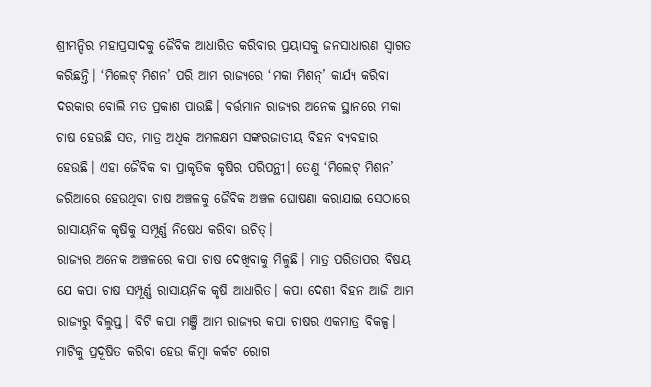ଶ୍ରୀମନ୍ଦିର ମହାପ୍ରସାଦକୁ ଜୈବିକ ଆଧାରିତ କରିବାର ପ୍ରୟାସକୁ ଜନସାଧାରଣ ସ୍ୱାଗତ କରିଛନ୍ତି। ‘ମିଲେଟ୍ ମିଶନ’ ପରି ଆମ ରାଜ୍ୟରେ ‘ମକା ମିଶନ୍’ କାର୍ଯ୍ୟ କରିବା ଦରକାର ବୋଲି ମତ ପ୍ରକାଶ ପାଉଛି। ବର୍ତ୍ତମାନ ରାଜ୍ୟର ଅନେକ ସ୍ଥାନରେ ମକା ଚାଷ ହେଉଛି ସତ, ମାତ୍ର ଅଧିକ ଅମଳକ୍ଷମ ସଙ୍କରଜାତୀୟ ବିହନ ବ୍ୟବହାର ହେଉଛି। ଏହା ଜୈବିକ ବା ପ୍ରାକୃତିକ କୃଷିର ପରିପନ୍ଥୀ। ତେଣୁ ‘ମିଲେଟ୍ ମିଶନ’ ଜରିଆରେ ହେଉଥିବା ଚାଷ ଅଞ୍ଚଳକୁ ଜୈବିକ ଅଞ୍ଚଳ ଘୋଷଣା କରାଯାଇ ସେଠାରେ ରାସାୟନିକ କୃଷିକୁ ସମ୍ପୂର୍ଣ୍ଣ ନିଷେଧ କରିବା ଉଚିତ୍।
ରାଜ୍ୟର ଅନେକ ଅଞ୍ଚଳରେ କପା ଚାଷ ଦେଖିବାକୁ ମିଳୁଛି। ମାତ୍ର ପରିତାପର ବିଷୟ ଯେ କପା ଚାଷ ସମ୍ପୂର୍ଣ୍ଣ ରାସାୟନିକ କୃଷି ଆଧାରିତ। କପା ଦେଶୀ ବିହନ ଆଜି ଆମ ରାଜ୍ୟରୁ ବିଲୁପ୍ତ। ବିଟି କପା ମଞ୍ଜି ଆମ ରାଜ୍ୟର କପା ଚାଷର ଏକମାତ୍ର ବିକଳ୍ପ। ମାଟିକୁ ପ୍ରଦୂଷିତ କରିବା ହେଉ କିମ୍ବା କର୍କଟ ରୋଗ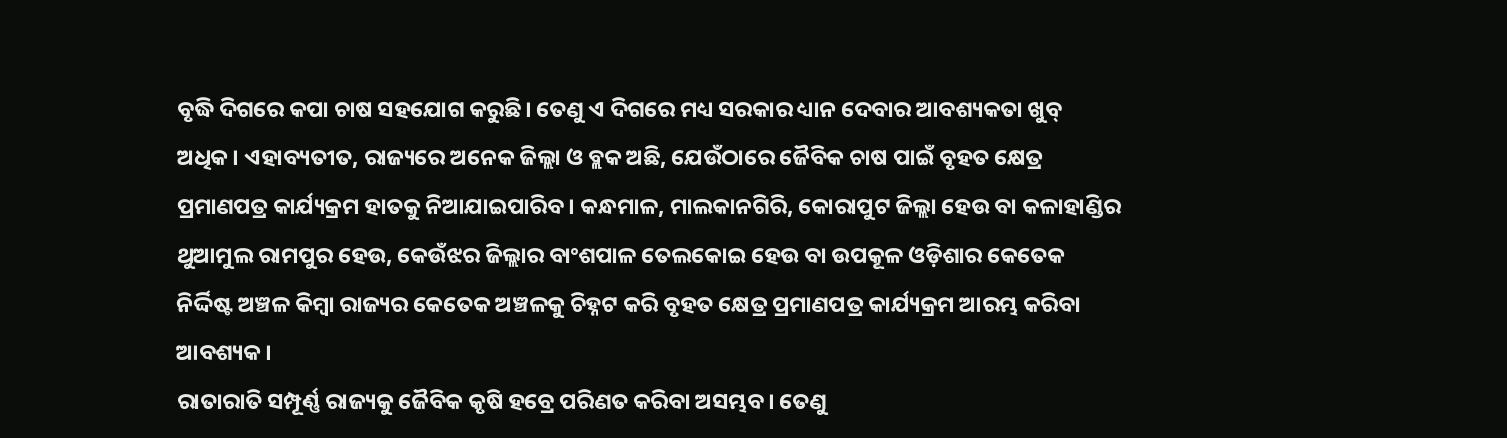ବୃଦ୍ଧି ଦିଗରେ କପା ଚାଷ ସହଯୋଗ କରୁଛି। ତେଣୁ ଏ ଦିଗରେ ମଧ୍ୟ ସରକାର ଧ୍ୟାନ ଦେବାର ଆବଶ୍ୟକତା ଖୁବ୍ ଅଧିକ। ଏହାବ୍ୟତୀତ, ରାଜ୍ୟରେ ଅନେକ ଜିଲ୍ଲା ଓ ବ୍ଲକ ଅଛି, ଯେଉଁଠାରେ ଜୈବିକ ଚାଷ ପାଇଁ ବୃହତ କ୍ଷେତ୍ର ପ୍ରମାଣପତ୍ର କାର୍ଯ୍ୟକ୍ରମ ହାତକୁ ନିଆଯାଇପାରିବ। କନ୍ଧମାଳ, ମାଲକାନଗିରି, କୋରାପୁଟ ଜିଲ୍ଲା ହେଉ ବା କଳାହାଣ୍ଡିର ଥୁଆମୁଲ ରାମପୁର ହେଉ, କେଉଁଝର ଜିଲ୍ଲାର ବାଂଶପାଳ ତେଲକୋଇ ହେଉ ବା ଉପକୂଳ ଓଡ଼ିଶାର କେତେକ ନିର୍ଦ୍ଦିଷ୍ଟ ଅଞ୍ଚଳ କିମ୍ବା ରାଜ୍ୟର କେତେକ ଅଞ୍ଚଳକୁ ଚିହ୍ନଟ କରି ବୃହତ କ୍ଷେତ୍ର ପ୍ରମାଣପତ୍ର କାର୍ଯ୍ୟକ୍ରମ ଆରମ୍ଭ କରିବା ଆବଶ୍ୟକ।
ରାତାରାତି ସମ୍ପୂର୍ଣ୍ଣ ରାଜ୍ୟକୁ ଜୈବିକ କୃଷି ହବ୍ରେ ପରିଣତ କରିବା ଅସମ୍ଭବ। ତେଣୁ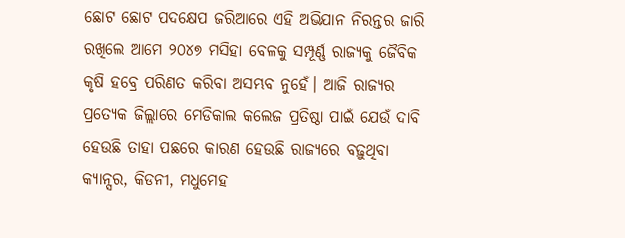ଛୋଟ ଛୋଟ ପଦକ୍ଷେପ ଜରିଆରେ ଏହି ଅଭିଯାନ ନିରନ୍ତର ଜାରି ରଖିଲେ ଆମେ ୨୦୪୭ ମସିହା ବେଳକୁ ସମ୍ପୂର୍ଣ୍ଣ ରାଜ୍ୟକୁ ଜୈବିକ କୃଷି ହବ୍ରେ ପରିଣତ କରିବା ଅସମ୍ଭବ ନୁହେଁ। ଆଜି ରାଜ୍ୟର ପ୍ରତ୍ୟେକ ଜିଲ୍ଲାରେ ମେଡିକାଲ କଲେଜ ପ୍ରତିଷ୍ଠା ପାଇଁ ଯେଉଁ ଦାବି ହେଉଛି ତାହା ପଛରେ କାରଣ ହେଉଛି ରାଜ୍ୟରେ ବଢ଼ୁଥିବା କ୍ୟାନ୍ସର, କିଡନୀ, ମଧୁମେହ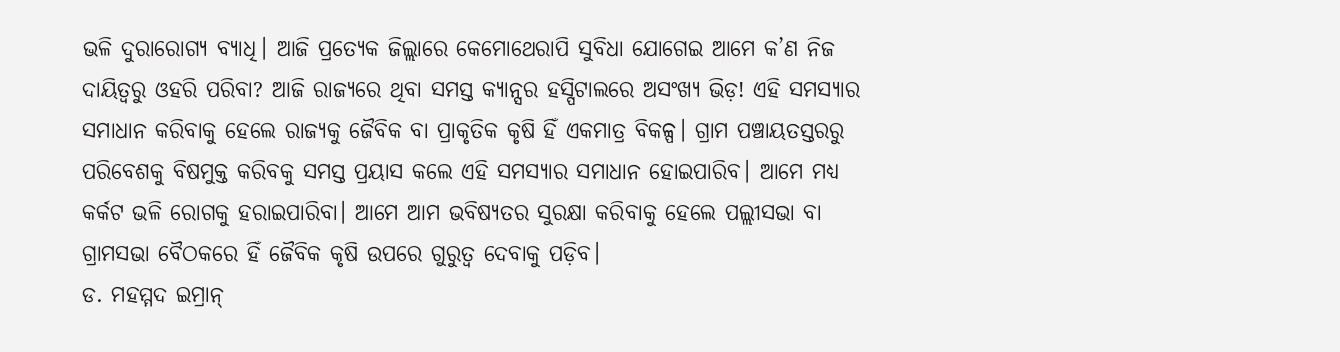ଭଳି ଦୁରାରୋଗ୍ୟ ବ୍ୟାଧି। ଆଜି ପ୍ରତ୍ୟେକ ଜିଲ୍ଲାରେ କେମୋଥେରାପି ସୁବିଧା ଯୋଗେଇ ଆମେ କ’ଣ ନିଜ ଦାୟିତ୍ୱରୁ ଓହରି ପରିବା? ଆଜି ରାଜ୍ୟରେ ଥିବା ସମସ୍ତ କ୍ୟାନ୍ସର ହସ୍ପିଟାଲରେ ଅସଂଖ୍ୟ ଭିଡ଼! ଏହି ସମସ୍ୟାର ସମାଧାନ କରିବାକୁ ହେଲେ ରାଜ୍ୟକୁ ଜୈବିକ ବା ପ୍ରାକୃତିକ କୃଷି ହିଁ ଏକମାତ୍ର ବିକଳ୍ପ। ଗ୍ରାମ ପଞ୍ଚାୟତସ୍ତରରୁ ପରିବେଶକୁ ବିଷମୁକ୍ତ କରିବକୁ ସମସ୍ତ ପ୍ରୟାସ କଲେ ଏହି ସମସ୍ୟାର ସମାଧାନ ହୋଇପାରିବ। ଆମେ ମଧ୍ୟ କର୍କଟ ଭଳି ରୋଗକୁ ହରାଇପାରିବା। ଆମେ ଆମ ଭବିଷ୍ୟତର ସୁରକ୍ଷା କରିବାକୁ ହେଲେ ପଲ୍ଲୀସଭା ବା ଗ୍ରାମସଭା ବୈଠକରେ ହିଁ ଜୈବିକ କୃଷି ଉପରେ ଗୁରୁତ୍ୱ ଦେବାକୁ ପଡ଼ିବ।
ଡ. ମହମ୍ମଦ ଇମ୍ରାନ୍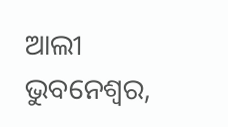ଆଲୀ
ଭୁବନେଶ୍ୱର,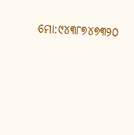ମୋ:୯୪୩୮୭୪୭୩୨୦